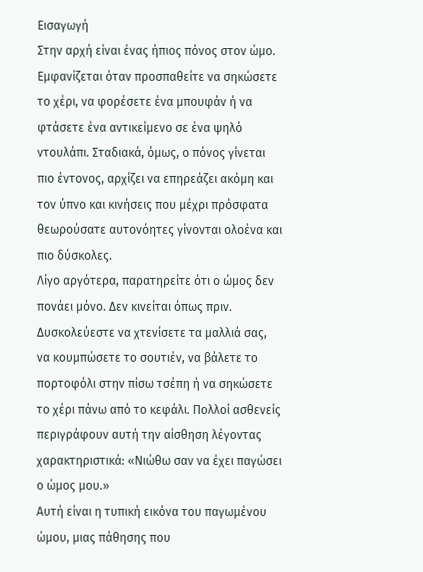Εισαγωγή
Στην αρχή είναι ένας ήπιος πόνος στον ώμο. Εμφανίζεται όταν προσπαθείτε να σηκώσετε το χέρι, να φορέσετε ένα μπουφάν ή να φτάσετε ένα αντικείμενο σε ένα ψηλό ντουλάπι. Σταδιακά, όμως, ο πόνος γίνεται πιο έντονος, αρχίζει να επηρεάζει ακόμη και τον ύπνο και κινήσεις που μέχρι πρόσφατα θεωρούσατε αυτονόητες γίνονται ολοένα και πιο δύσκολες.
Λίγο αργότερα, παρατηρείτε ότι ο ώμος δεν πονάει μόνο. Δεν κινείται όπως πριν. Δυσκολεύεστε να χτενίσετε τα μαλλιά σας, να κουμπώσετε το σουτιέν, να βάλετε το πορτοφόλι στην πίσω τσέπη ή να σηκώσετε το χέρι πάνω από το κεφάλι. Πολλοί ασθενείς περιγράφουν αυτή την αίσθηση λέγοντας χαρακτηριστικά: «Νιώθω σαν να έχει παγώσει ο ώμος μου.»
Αυτή είναι η τυπική εικόνα του παγωμένου ώμου, μιας πάθησης που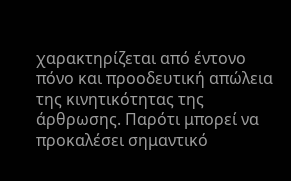χαρακτηρίζεται από έντονο πόνο και προοδευτική απώλεια της κινητικότητας της άρθρωσης. Παρότι μπορεί να προκαλέσει σημαντικό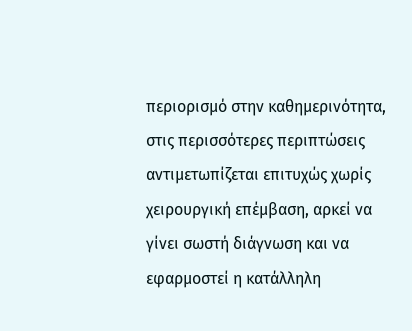περιορισμό στην καθημερινότητα, στις περισσότερες περιπτώσεις αντιμετωπίζεται επιτυχώς χωρίς χειρουργική επέμβαση, αρκεί να γίνει σωστή διάγνωση και να εφαρμοστεί η κατάλληλη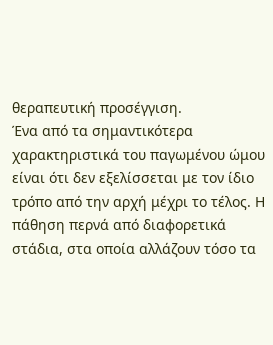θεραπευτική προσέγγιση.
Ένα από τα σημαντικότερα χαρακτηριστικά του παγωμένου ώμου είναι ότι δεν εξελίσσεται με τον ίδιο τρόπο από την αρχή μέχρι το τέλος. Η πάθηση περνά από διαφορετικά στάδια, στα οποία αλλάζουν τόσο τα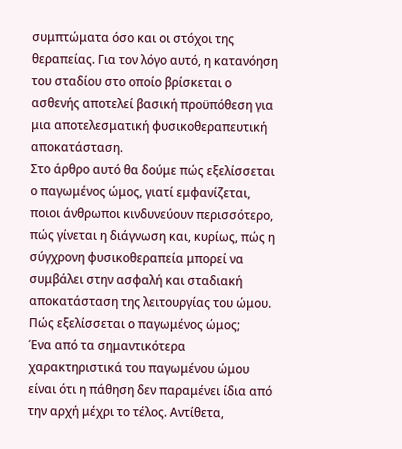συμπτώματα όσο και οι στόχοι της θεραπείας. Για τον λόγο αυτό, η κατανόηση του σταδίου στο οποίο βρίσκεται ο ασθενής αποτελεί βασική προϋπόθεση για μια αποτελεσματική φυσικοθεραπευτική αποκατάσταση.
Στο άρθρο αυτό θα δούμε πώς εξελίσσεται ο παγωμένος ώμος, γιατί εμφανίζεται, ποιοι άνθρωποι κινδυνεύουν περισσότερο, πώς γίνεται η διάγνωση και, κυρίως, πώς η σύγχρονη φυσικοθεραπεία μπορεί να συμβάλει στην ασφαλή και σταδιακή αποκατάσταση της λειτουργίας του ώμου.
Πώς εξελίσσεται ο παγωμένος ώμος;
Ένα από τα σημαντικότερα χαρακτηριστικά του παγωμένου ώμου είναι ότι η πάθηση δεν παραμένει ίδια από την αρχή μέχρι το τέλος. Αντίθετα,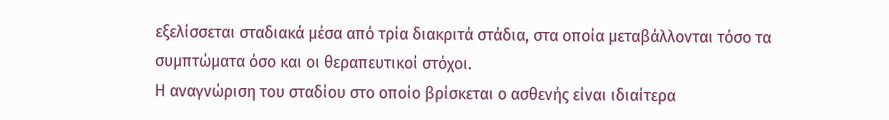εξελίσσεται σταδιακά μέσα από τρία διακριτά στάδια, στα οποία μεταβάλλονται τόσο τα συμπτώματα όσο και οι θεραπευτικοί στόχοι.
Η αναγνώριση του σταδίου στο οποίο βρίσκεται ο ασθενής είναι ιδιαίτερα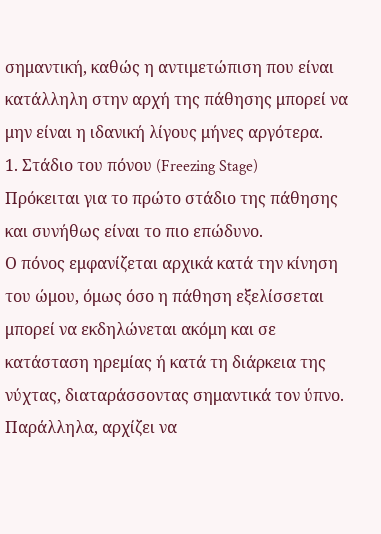σημαντική, καθώς η αντιμετώπιση που είναι κατάλληλη στην αρχή της πάθησης μπορεί να μην είναι η ιδανική λίγους μήνες αργότερα.
1. Στάδιο του πόνου (Freezing Stage)
Πρόκειται για το πρώτο στάδιο της πάθησης και συνήθως είναι το πιο επώδυνο.
Ο πόνος εμφανίζεται αρχικά κατά την κίνηση του ώμου, όμως όσο η πάθηση εξελίσσεται μπορεί να εκδηλώνεται ακόμη και σε κατάσταση ηρεμίας ή κατά τη διάρκεια της νύχτας, διαταράσσοντας σημαντικά τον ύπνο.
Παράλληλα, αρχίζει να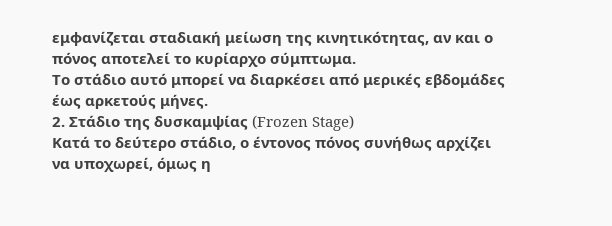εμφανίζεται σταδιακή μείωση της κινητικότητας, αν και ο πόνος αποτελεί το κυρίαρχο σύμπτωμα.
Το στάδιο αυτό μπορεί να διαρκέσει από μερικές εβδομάδες έως αρκετούς μήνες.
2. Στάδιο της δυσκαμψίας (Frozen Stage)
Κατά το δεύτερο στάδιο, ο έντονος πόνος συνήθως αρχίζει να υποχωρεί, όμως η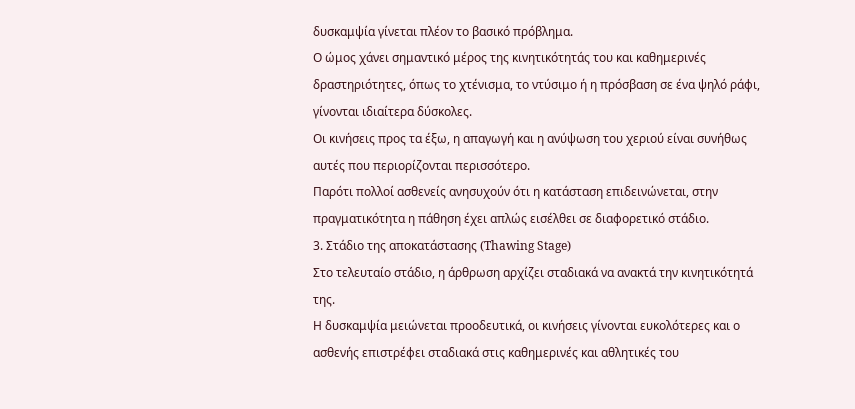δυσκαμψία γίνεται πλέον το βασικό πρόβλημα.
Ο ώμος χάνει σημαντικό μέρος της κινητικότητάς του και καθημερινές δραστηριότητες, όπως το χτένισμα, το ντύσιμο ή η πρόσβαση σε ένα ψηλό ράφι, γίνονται ιδιαίτερα δύσκολες.
Οι κινήσεις προς τα έξω, η απαγωγή και η ανύψωση του χεριού είναι συνήθως αυτές που περιορίζονται περισσότερο.
Παρότι πολλοί ασθενείς ανησυχούν ότι η κατάσταση επιδεινώνεται, στην πραγματικότητα η πάθηση έχει απλώς εισέλθει σε διαφορετικό στάδιο.
3. Στάδιο της αποκατάστασης (Thawing Stage)
Στο τελευταίο στάδιο, η άρθρωση αρχίζει σταδιακά να ανακτά την κινητικότητά της.
Η δυσκαμψία μειώνεται προοδευτικά, οι κινήσεις γίνονται ευκολότερες και ο ασθενής επιστρέφει σταδιακά στις καθημερινές και αθλητικές του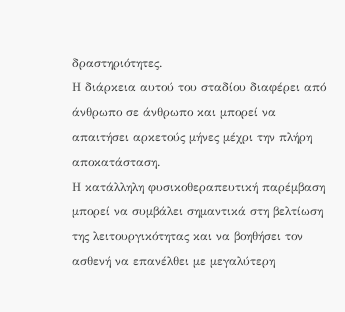δραστηριότητες.
Η διάρκεια αυτού του σταδίου διαφέρει από άνθρωπο σε άνθρωπο και μπορεί να απαιτήσει αρκετούς μήνες μέχρι την πλήρη αποκατάσταση.
Η κατάλληλη φυσικοθεραπευτική παρέμβαση μπορεί να συμβάλει σημαντικά στη βελτίωση της λειτουργικότητας και να βοηθήσει τον ασθενή να επανέλθει με μεγαλύτερη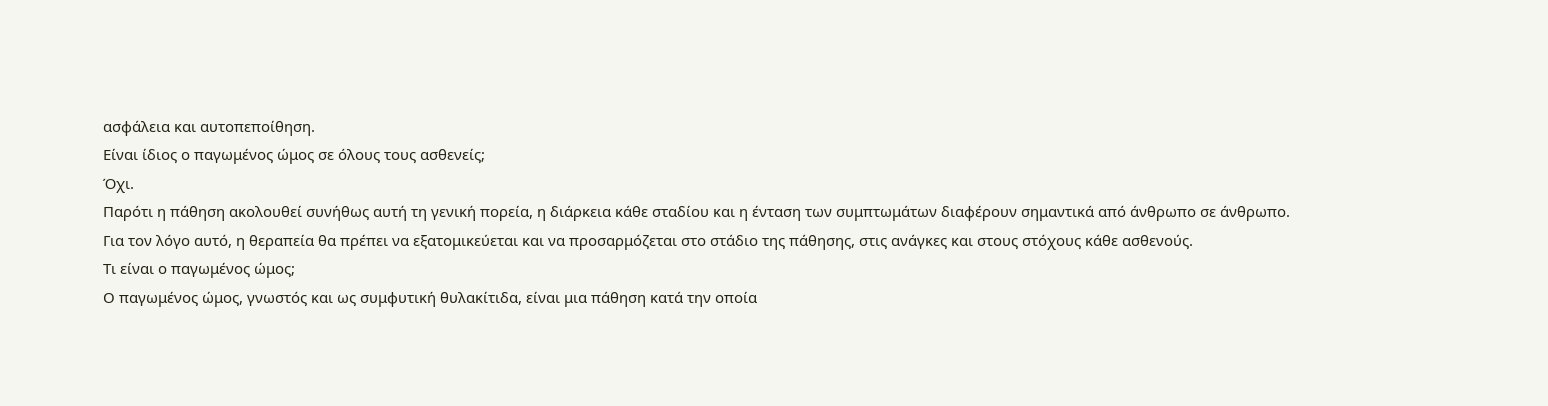ασφάλεια και αυτοπεποίθηση.
Είναι ίδιος ο παγωμένος ώμος σε όλους τους ασθενείς;
Όχι.
Παρότι η πάθηση ακολουθεί συνήθως αυτή τη γενική πορεία, η διάρκεια κάθε σταδίου και η ένταση των συμπτωμάτων διαφέρουν σημαντικά από άνθρωπο σε άνθρωπο.
Για τον λόγο αυτό, η θεραπεία θα πρέπει να εξατομικεύεται και να προσαρμόζεται στο στάδιο της πάθησης, στις ανάγκες και στους στόχους κάθε ασθενούς.
Τι είναι ο παγωμένος ώμος;
Ο παγωμένος ώμος, γνωστός και ως συμφυτική θυλακίτιδα, είναι μια πάθηση κατά την οποία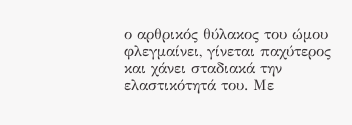ο αρθρικός θύλακος του ώμου φλεγμαίνει, γίνεται παχύτερος και χάνει σταδιακά την ελαστικότητά του. Με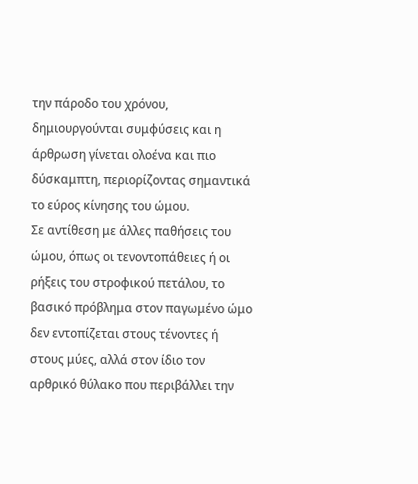την πάροδο του χρόνου, δημιουργούνται συμφύσεις και η άρθρωση γίνεται ολοένα και πιο δύσκαμπτη, περιορίζοντας σημαντικά το εύρος κίνησης του ώμου.
Σε αντίθεση με άλλες παθήσεις του ώμου, όπως οι τενοντοπάθειες ή οι ρήξεις του στροφικού πετάλου, το βασικό πρόβλημα στον παγωμένο ώμο δεν εντοπίζεται στους τένοντες ή στους μύες, αλλά στον ίδιο τον αρθρικό θύλακο που περιβάλλει την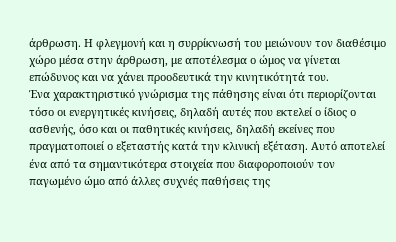άρθρωση. Η φλεγμονή και η συρρίκνωσή του μειώνουν τον διαθέσιμο χώρο μέσα στην άρθρωση, με αποτέλεσμα ο ώμος να γίνεται επώδυνος και να χάνει προοδευτικά την κινητικότητά του.
Ένα χαρακτηριστικό γνώρισμα της πάθησης είναι ότι περιορίζονται τόσο οι ενεργητικές κινήσεις, δηλαδή αυτές που εκτελεί ο ίδιος ο ασθενής, όσο και οι παθητικές κινήσεις, δηλαδή εκείνες που πραγματοποιεί ο εξεταστής κατά την κλινική εξέταση. Αυτό αποτελεί ένα από τα σημαντικότερα στοιχεία που διαφοροποιούν τον παγωμένο ώμο από άλλες συχνές παθήσεις της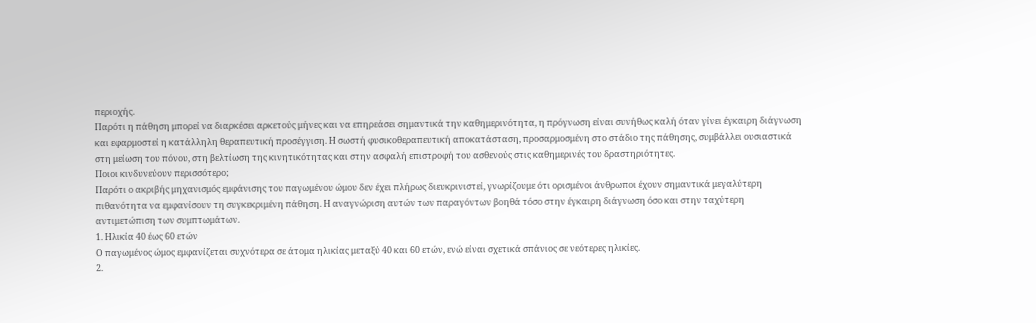περιοχής.
Παρότι η πάθηση μπορεί να διαρκέσει αρκετούς μήνες και να επηρεάσει σημαντικά την καθημερινότητα, η πρόγνωση είναι συνήθως καλή όταν γίνει έγκαιρη διάγνωση και εφαρμοστεί η κατάλληλη θεραπευτική προσέγγιση. Η σωστή φυσικοθεραπευτική αποκατάσταση, προσαρμοσμένη στο στάδιο της πάθησης, συμβάλλει ουσιαστικά στη μείωση του πόνου, στη βελτίωση της κινητικότητας και στην ασφαλή επιστροφή του ασθενούς στις καθημερινές του δραστηριότητες.
Ποιοι κινδυνεύουν περισσότερο;
Παρότι ο ακριβής μηχανισμός εμφάνισης του παγωμένου ώμου δεν έχει πλήρως διευκρινιστεί, γνωρίζουμε ότι ορισμένοι άνθρωποι έχουν σημαντικά μεγαλύτερη πιθανότητα να εμφανίσουν τη συγκεκριμένη πάθηση. Η αναγνώριση αυτών των παραγόντων βοηθά τόσο στην έγκαιρη διάγνωση όσο και στην ταχύτερη αντιμετώπιση των συμπτωμάτων.
1. Ηλικία 40 έως 60 ετών
Ο παγωμένος ώμος εμφανίζεται συχνότερα σε άτομα ηλικίας μεταξύ 40 και 60 ετών, ενώ είναι σχετικά σπάνιος σε νεότερες ηλικίες.
2.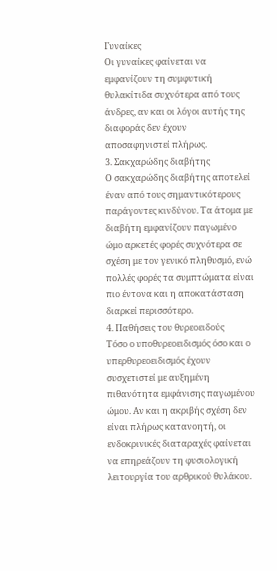Γυναίκες
Οι γυναίκες φαίνεται να εμφανίζουν τη συμφυτική θυλακίτιδα συχνότερα από τους άνδρες, αν και οι λόγοι αυτής της διαφοράς δεν έχουν αποσαφηνιστεί πλήρως.
3. Σακχαρώδης διαβήτης
Ο σακχαρώδης διαβήτης αποτελεί έναν από τους σημαντικότερους παράγοντες κινδύνου. Τα άτομα με διαβήτη εμφανίζουν παγωμένο ώμο αρκετές φορές συχνότερα σε σχέση με τον γενικό πληθυσμό, ενώ πολλές φορές τα συμπτώματα είναι πιο έντονα και η αποκατάσταση διαρκεί περισσότερο.
4. Παθήσεις του θυρεοειδούς
Τόσο ο υποθυρεοειδισμός όσο και ο υπερθυρεοειδισμός έχουν συσχετιστεί με αυξημένη πιθανότητα εμφάνισης παγωμένου ώμου. Αν και η ακριβής σχέση δεν είναι πλήρως κατανοητή, οι ενδοκρινικές διαταραχές φαίνεται να επηρεάζουν τη φυσιολογική λειτουργία του αρθρικού θυλάκου.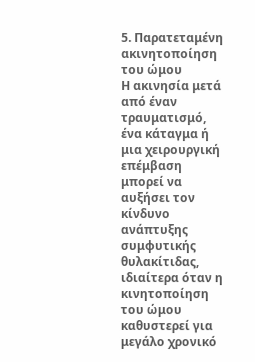5. Παρατεταμένη ακινητοποίηση του ώμου
Η ακινησία μετά από έναν τραυματισμό, ένα κάταγμα ή μια χειρουργική επέμβαση μπορεί να αυξήσει τον κίνδυνο ανάπτυξης συμφυτικής θυλακίτιδας, ιδιαίτερα όταν η κινητοποίηση του ώμου καθυστερεί για μεγάλο χρονικό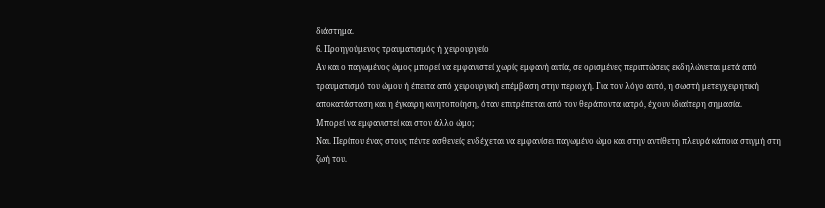διάστημα.
6. Προηγούμενος τραυματισμός ή χειρουργείο
Αν και ο παγωμένος ώμος μπορεί να εμφανιστεί χωρίς εμφανή αιτία, σε ορισμένες περιπτώσεις εκδηλώνεται μετά από τραυματισμό του ώμου ή έπειτα από χειρουργική επέμβαση στην περιοχή. Για τον λόγο αυτό, η σωστή μετεγχειρητική αποκατάσταση και η έγκαιρη κινητοποίηση, όταν επιτρέπεται από τον θεράποντα ιατρό, έχουν ιδιαίτερη σημασία.
Μπορεί να εμφανιστεί και στον άλλο ώμο;
Ναι. Περίπου ένας στους πέντε ασθενείς ενδέχεται να εμφανίσει παγωμένο ώμο και στην αντίθετη πλευρά κάποια στιγμή στη ζωή του.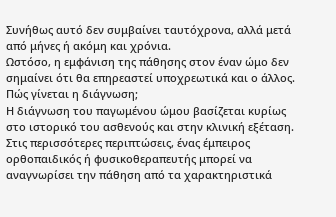Συνήθως αυτό δεν συμβαίνει ταυτόχρονα, αλλά μετά από μήνες ή ακόμη και χρόνια.
Ωστόσο, η εμφάνιση της πάθησης στον έναν ώμο δεν σημαίνει ότι θα επηρεαστεί υποχρεωτικά και ο άλλος.
Πώς γίνεται η διάγνωση;
Η διάγνωση του παγωμένου ώμου βασίζεται κυρίως στο ιστορικό του ασθενούς και στην κλινική εξέταση. Στις περισσότερες περιπτώσεις, ένας έμπειρος ορθοπαιδικός ή φυσικοθεραπευτής μπορεί να αναγνωρίσει την πάθηση από τα χαρακτηριστικά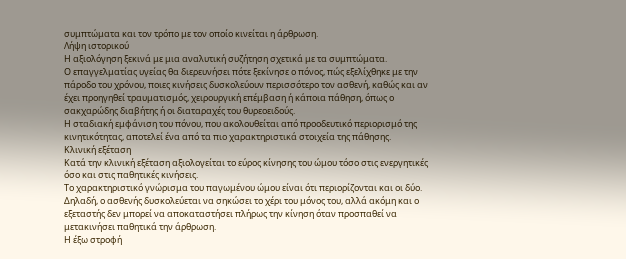συμπτώματα και τον τρόπο με τον οποίο κινείται η άρθρωση.
Λήψη ιστορικού
Η αξιολόγηση ξεκινά με μια αναλυτική συζήτηση σχετικά με τα συμπτώματα.
Ο επαγγελματίας υγείας θα διερευνήσει πότε ξεκίνησε ο πόνος, πώς εξελίχθηκε με την πάροδο του χρόνου, ποιες κινήσεις δυσκολεύουν περισσότερο τον ασθενή, καθώς και αν έχει προηγηθεί τραυματισμός, χειρουργική επέμβαση ή κάποια πάθηση, όπως ο σακχαρώδης διαβήτης ή οι διαταραχές του θυρεοειδούς.
Η σταδιακή εμφάνιση του πόνου, που ακολουθείται από προοδευτικό περιορισμό της κινητικότητας, αποτελεί ένα από τα πιο χαρακτηριστικά στοιχεία της πάθησης.
Κλινική εξέταση
Κατά την κλινική εξέταση αξιολογείται το εύρος κίνησης του ώμου τόσο στις ενεργητικές όσο και στις παθητικές κινήσεις.
Το χαρακτηριστικό γνώρισμα του παγωμένου ώμου είναι ότι περιορίζονται και οι δύο. Δηλαδή, ο ασθενής δυσκολεύεται να σηκώσει το χέρι του μόνος του, αλλά ακόμη και ο εξεταστής δεν μπορεί να αποκαταστήσει πλήρως την κίνηση όταν προσπαθεί να μετακινήσει παθητικά την άρθρωση.
Η έξω στροφή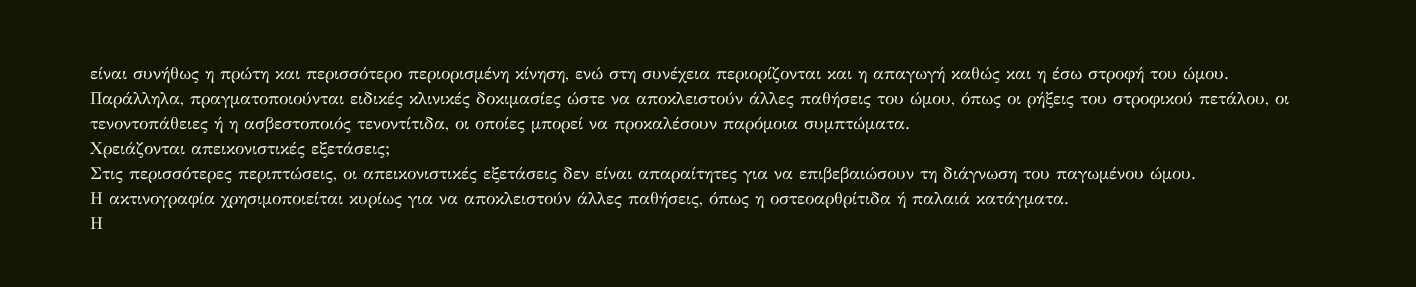είναι συνήθως η πρώτη και περισσότερο περιορισμένη κίνηση, ενώ στη συνέχεια περιορίζονται και η απαγωγή καθώς και η έσω στροφή του ώμου.
Παράλληλα, πραγματοποιούνται ειδικές κλινικές δοκιμασίες ώστε να αποκλειστούν άλλες παθήσεις του ώμου, όπως οι ρήξεις του στροφικού πετάλου, οι τενοντοπάθειες ή η ασβεστοποιός τενοντίτιδα, οι οποίες μπορεί να προκαλέσουν παρόμοια συμπτώματα.
Χρειάζονται απεικονιστικές εξετάσεις;
Στις περισσότερες περιπτώσεις, οι απεικονιστικές εξετάσεις δεν είναι απαραίτητες για να επιβεβαιώσουν τη διάγνωση του παγωμένου ώμου.
Η ακτινογραφία χρησιμοποιείται κυρίως για να αποκλειστούν άλλες παθήσεις, όπως η οστεοαρθρίτιδα ή παλαιά κατάγματα.
Η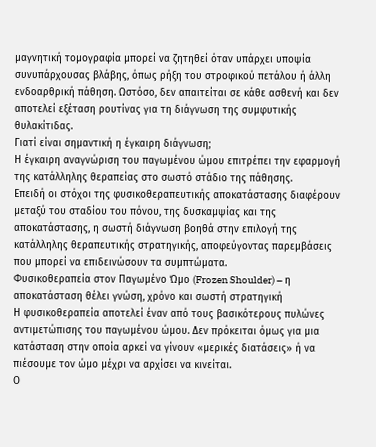μαγνητική τομογραφία μπορεί να ζητηθεί όταν υπάρχει υποψία συνυπάρχουσας βλάβης, όπως ρήξη του στροφικού πετάλου ή άλλη ενδοαρθρική πάθηση. Ωστόσο, δεν απαιτείται σε κάθε ασθενή και δεν αποτελεί εξέταση ρουτίνας για τη διάγνωση της συμφυτικής θυλακίτιδας.
Γιατί είναι σημαντική η έγκαιρη διάγνωση;
Η έγκαιρη αναγνώριση του παγωμένου ώμου επιτρέπει την εφαρμογή της κατάλληλης θεραπείας στο σωστό στάδιο της πάθησης.
Επειδή οι στόχοι της φυσικοθεραπευτικής αποκατάστασης διαφέρουν μεταξύ του σταδίου του πόνου, της δυσκαμψίας και της αποκατάστασης, η σωστή διάγνωση βοηθά στην επιλογή της κατάλληλης θεραπευτικής στρατηγικής, αποφεύγοντας παρεμβάσεις που μπορεί να επιδεινώσουν τα συμπτώματα.
Φυσικοθεραπεία στον Παγωμένο Ώμο (Frozen Shoulder) – η αποκατάσταση θέλει γνώση, χρόνο και σωστή στρατηγική
Η φυσικοθεραπεία αποτελεί έναν από τους βασικότερους πυλώνες αντιμετώπισης του παγωμένου ώμου. Δεν πρόκειται όμως για μια κατάσταση στην οποία αρκεί να γίνουν «μερικές διατάσεις» ή να πιέσουμε τον ώμο μέχρι να αρχίσει να κινείται.
Ο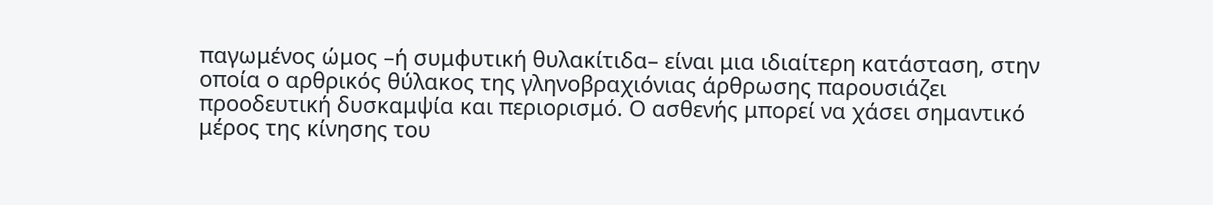παγωμένος ώμος –ή συμφυτική θυλακίτιδα– είναι μια ιδιαίτερη κατάσταση, στην οποία ο αρθρικός θύλακος της γληνοβραχιόνιας άρθρωσης παρουσιάζει προοδευτική δυσκαμψία και περιορισμό. Ο ασθενής μπορεί να χάσει σημαντικό μέρος της κίνησης του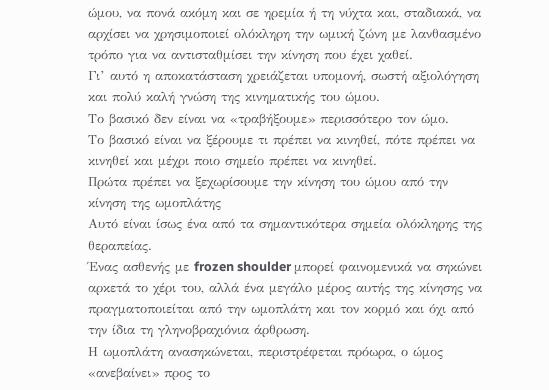ώμου, να πονά ακόμη και σε ηρεμία ή τη νύχτα και, σταδιακά, να αρχίσει να χρησιμοποιεί ολόκληρη την ωμική ζώνη με λανθασμένο τρόπο για να αντισταθμίσει την κίνηση που έχει χαθεί.
Γι’ αυτό η αποκατάσταση χρειάζεται υπομονή, σωστή αξιολόγηση και πολύ καλή γνώση της κινηματικής του ώμου.
Το βασικό δεν είναι να «τραβήξουμε» περισσότερο τον ώμο.
Το βασικό είναι να ξέρουμε τι πρέπει να κινηθεί, πότε πρέπει να κινηθεί και μέχρι ποιο σημείο πρέπει να κινηθεί.
Πρώτα πρέπει να ξεχωρίσουμε την κίνηση του ώμου από την κίνηση της ωμοπλάτης
Αυτό είναι ίσως ένα από τα σημαντικότερα σημεία ολόκληρης της θεραπείας.
Ένας ασθενής με frozen shoulder μπορεί φαινομενικά να σηκώνει αρκετά το χέρι του, αλλά ένα μεγάλο μέρος αυτής της κίνησης να πραγματοποιείται από την ωμοπλάτη και τον κορμό και όχι από την ίδια τη γληνοβραχιόνια άρθρωση.
Η ωμοπλάτη ανασηκώνεται, περιστρέφεται πρόωρα, ο ώμος «ανεβαίνει» προς το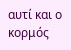αυτί και ο κορμός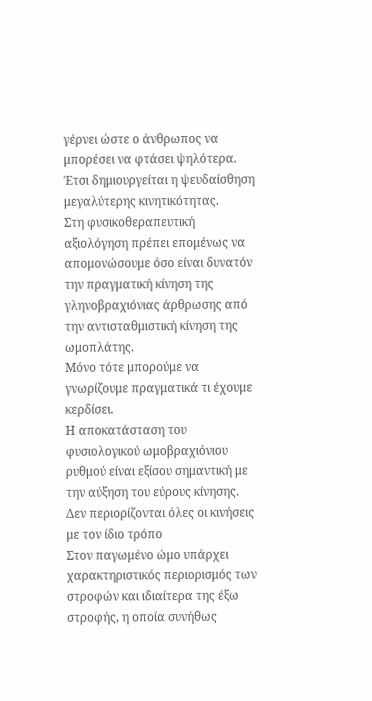γέρνει ώστε ο άνθρωπος να μπορέσει να φτάσει ψηλότερα.
Έτσι δημιουργείται η ψευδαίσθηση μεγαλύτερης κινητικότητας.
Στη φυσικοθεραπευτική αξιολόγηση πρέπει επομένως να απομονώσουμε όσο είναι δυνατόν την πραγματική κίνηση της γληνοβραχιόνιας άρθρωσης από την αντισταθμιστική κίνηση της ωμοπλάτης.
Μόνο τότε μπορούμε να γνωρίζουμε πραγματικά τι έχουμε κερδίσει.
Η αποκατάσταση του φυσιολογικού ωμοβραχιόνιου ρυθμού είναι εξίσου σημαντική με την αύξηση του εύρους κίνησης.
Δεν περιορίζονται όλες οι κινήσεις με τον ίδιο τρόπο
Στον παγωμένο ώμο υπάρχει χαρακτηριστικός περιορισμός των στροφών και ιδιαίτερα της έξω στροφής, η οποία συνήθως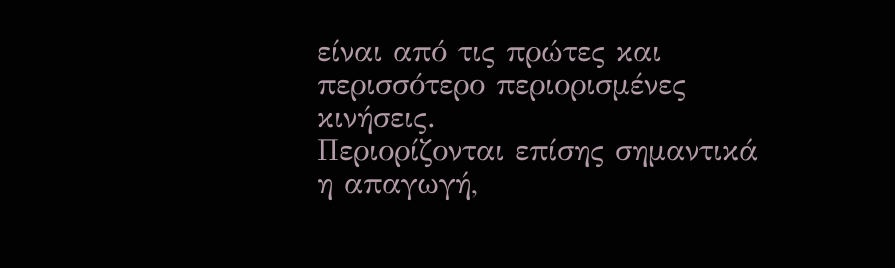είναι από τις πρώτες και περισσότερο περιορισμένες κινήσεις.
Περιορίζονται επίσης σημαντικά η απαγωγή,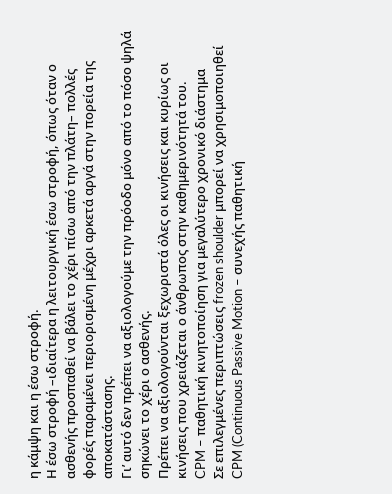η κάμψη και η έσω στροφή.
Η έσω στροφή –ιδιαίτερα η λειτουργική έσω στροφή, όπως όταν ο ασθενής προσπαθεί να βάλει το χέρι πίσω από την πλάτη– πολλές φορές παραμένει περιορισμένη μέχρι αρκετά αργά στην πορεία της αποκατάστασης.
Γι’ αυτό δεν πρέπει να αξιολογούμε την πρόοδο μόνο από το πόσο ψηλά σηκώνει το χέρι ο ασθενής.
Πρέπει να αξιολογούνται ξεχωριστά όλες οι κινήσεις και κυρίως οι κινήσεις που χρειάζεται ο άνθρωπος στην καθημερινότητά του.
CPM – παθητική κινητοποίηση για μεγαλύτερο χρονικό διάστημα
Σε επιλεγμένες περιπτώσεις frozen shoulder μπορεί να χρησιμοποιηθεί CPM (Continuous Passive Motion – συνεχής παθητική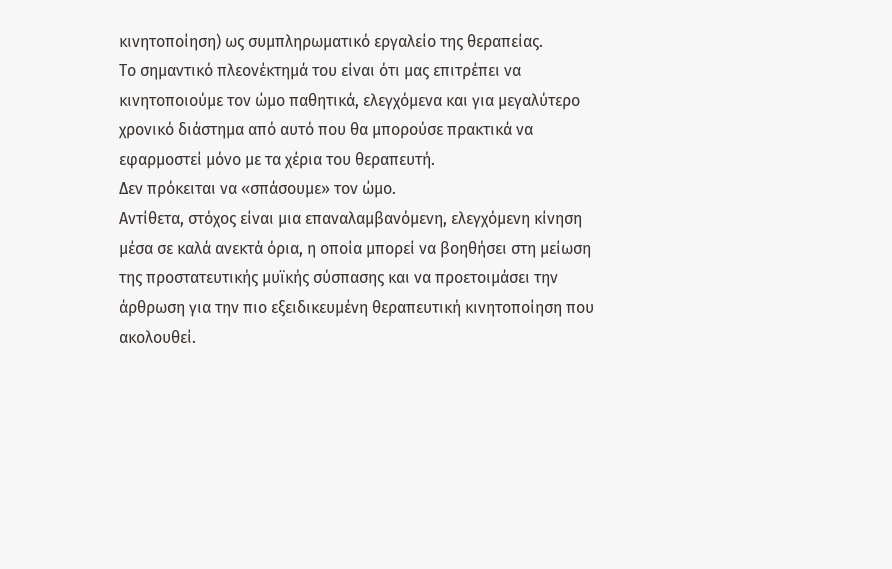κινητοποίηση) ως συμπληρωματικό εργαλείο της θεραπείας.
Το σημαντικό πλεονέκτημά του είναι ότι μας επιτρέπει να κινητοποιούμε τον ώμο παθητικά, ελεγχόμενα και για μεγαλύτερο χρονικό διάστημα από αυτό που θα μπορούσε πρακτικά να εφαρμοστεί μόνο με τα χέρια του θεραπευτή.
Δεν πρόκειται να «σπάσουμε» τον ώμο.
Αντίθετα, στόχος είναι μια επαναλαμβανόμενη, ελεγχόμενη κίνηση μέσα σε καλά ανεκτά όρια, η οποία μπορεί να βοηθήσει στη μείωση της προστατευτικής μυϊκής σύσπασης και να προετοιμάσει την άρθρωση για την πιο εξειδικευμένη θεραπευτική κινητοποίηση που ακολουθεί.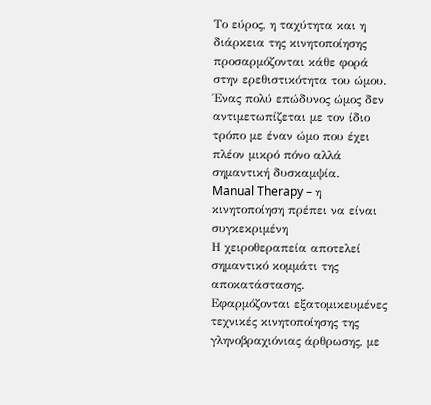Το εύρος, η ταχύτητα και η διάρκεια της κινητοποίησης προσαρμόζονται κάθε φορά στην ερεθιστικότητα του ώμου.
Ένας πολύ επώδυνος ώμος δεν αντιμετωπίζεται με τον ίδιο τρόπο με έναν ώμο που έχει πλέον μικρό πόνο αλλά σημαντική δυσκαμψία.
Manual Therapy – η κινητοποίηση πρέπει να είναι συγκεκριμένη
Η χειροθεραπεία αποτελεί σημαντικό κομμάτι της αποκατάστασης.
Εφαρμόζονται εξατομικευμένες τεχνικές κινητοποίησης της γληνοβραχιόνιας άρθρωσης, με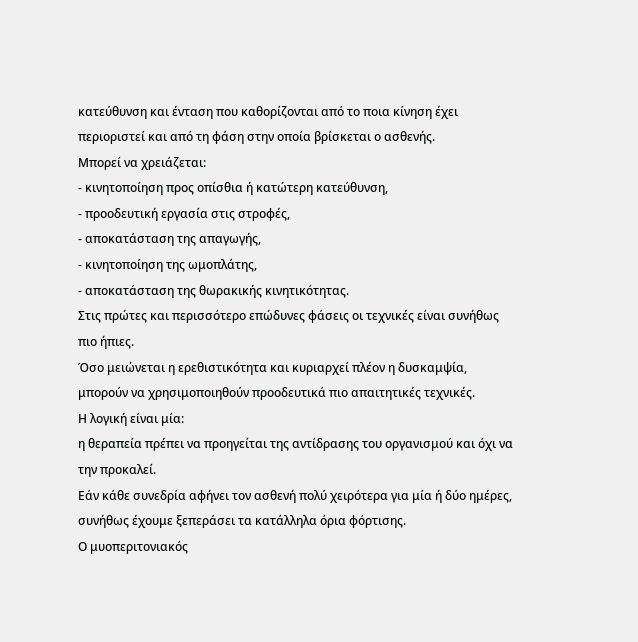κατεύθυνση και ένταση που καθορίζονται από το ποια κίνηση έχει περιοριστεί και από τη φάση στην οποία βρίσκεται ο ασθενής.
Μπορεί να χρειάζεται:
- κινητοποίηση προς οπίσθια ή κατώτερη κατεύθυνση,
- προοδευτική εργασία στις στροφές,
- αποκατάσταση της απαγωγής,
- κινητοποίηση της ωμοπλάτης,
- αποκατάσταση της θωρακικής κινητικότητας.
Στις πρώτες και περισσότερο επώδυνες φάσεις οι τεχνικές είναι συνήθως πιο ήπιες.
Όσο μειώνεται η ερεθιστικότητα και κυριαρχεί πλέον η δυσκαμψία, μπορούν να χρησιμοποιηθούν προοδευτικά πιο απαιτητικές τεχνικές.
Η λογική είναι μία:
η θεραπεία πρέπει να προηγείται της αντίδρασης του οργανισμού και όχι να την προκαλεί.
Εάν κάθε συνεδρία αφήνει τον ασθενή πολύ χειρότερα για μία ή δύο ημέρες, συνήθως έχουμε ξεπεράσει τα κατάλληλα όρια φόρτισης.
Ο μυοπεριτονιακός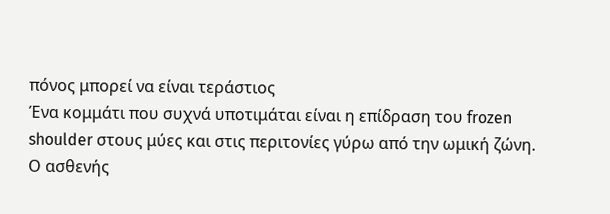πόνος μπορεί να είναι τεράστιος
Ένα κομμάτι που συχνά υποτιμάται είναι η επίδραση του frozen shoulder στους μύες και στις περιτονίες γύρω από την ωμική ζώνη.
Ο ασθενής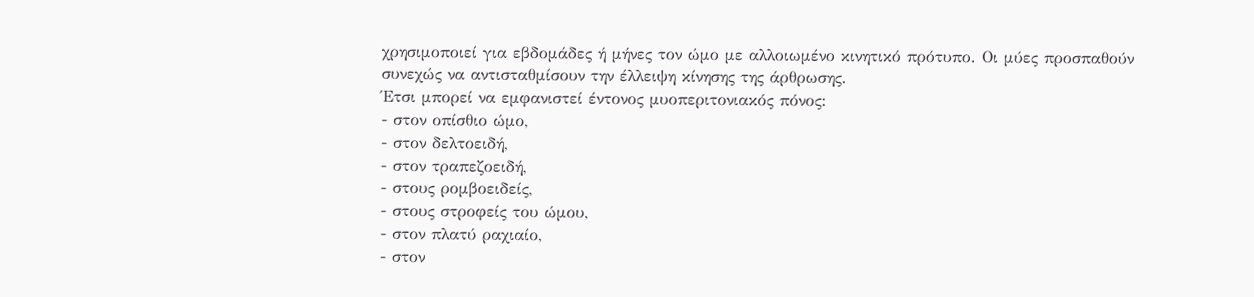χρησιμοποιεί για εβδομάδες ή μήνες τον ώμο με αλλοιωμένο κινητικό πρότυπο. Οι μύες προσπαθούν συνεχώς να αντισταθμίσουν την έλλειψη κίνησης της άρθρωσης.
Έτσι μπορεί να εμφανιστεί έντονος μυοπεριτονιακός πόνος:
- στον οπίσθιο ώμο,
- στον δελτοειδή,
- στον τραπεζοειδή,
- στους ρομβοειδείς,
- στους στροφείς του ώμου,
- στον πλατύ ραχιαίο,
- στον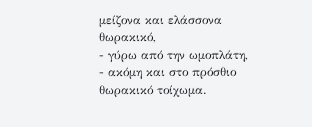μείζονα και ελάσσονα θωρακικό,
- γύρω από την ωμοπλάτη,
- ακόμη και στο πρόσθιο θωρακικό τοίχωμα.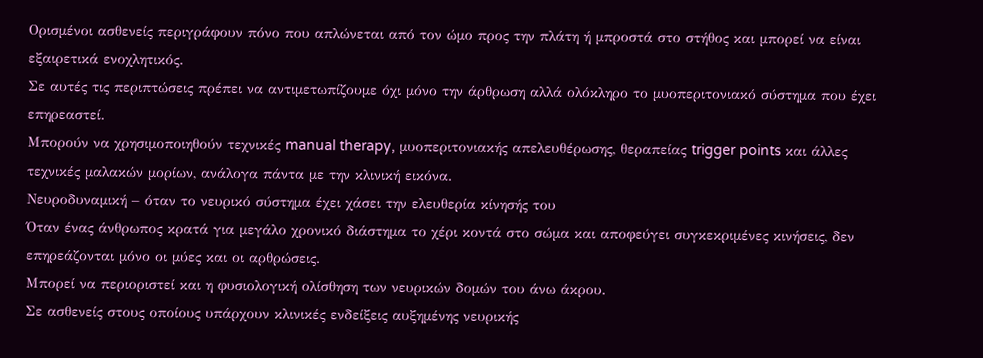Ορισμένοι ασθενείς περιγράφουν πόνο που απλώνεται από τον ώμο προς την πλάτη ή μπροστά στο στήθος και μπορεί να είναι εξαιρετικά ενοχλητικός.
Σε αυτές τις περιπτώσεις πρέπει να αντιμετωπίζουμε όχι μόνο την άρθρωση αλλά ολόκληρο το μυοπεριτονιακό σύστημα που έχει επηρεαστεί.
Μπορούν να χρησιμοποιηθούν τεχνικές manual therapy, μυοπεριτονιακής απελευθέρωσης, θεραπείας trigger points και άλλες τεχνικές μαλακών μορίων, ανάλογα πάντα με την κλινική εικόνα.
Νευροδυναμική – όταν το νευρικό σύστημα έχει χάσει την ελευθερία κίνησής του
Όταν ένας άνθρωπος κρατά για μεγάλο χρονικό διάστημα το χέρι κοντά στο σώμα και αποφεύγει συγκεκριμένες κινήσεις, δεν επηρεάζονται μόνο οι μύες και οι αρθρώσεις.
Μπορεί να περιοριστεί και η φυσιολογική ολίσθηση των νευρικών δομών του άνω άκρου.
Σε ασθενείς στους οποίους υπάρχουν κλινικές ενδείξεις αυξημένης νευρικής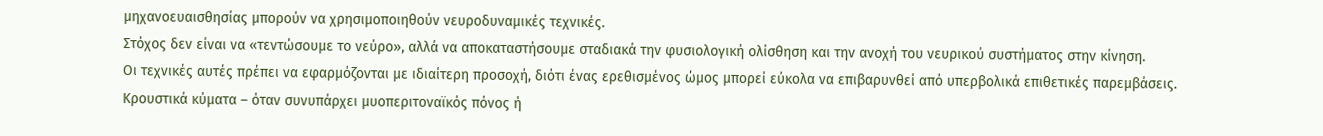μηχανοευαισθησίας μπορούν να χρησιμοποιηθούν νευροδυναμικές τεχνικές.
Στόχος δεν είναι να «τεντώσουμε το νεύρο», αλλά να αποκαταστήσουμε σταδιακά την φυσιολογική ολίσθηση και την ανοχή του νευρικού συστήματος στην κίνηση.
Οι τεχνικές αυτές πρέπει να εφαρμόζονται με ιδιαίτερη προσοχή, διότι ένας ερεθισμένος ώμος μπορεί εύκολα να επιβαρυνθεί από υπερβολικά επιθετικές παρεμβάσεις.
Κρουστικά κύματα – όταν συνυπάρχει μυοπεριτοναϊκός πόνος ή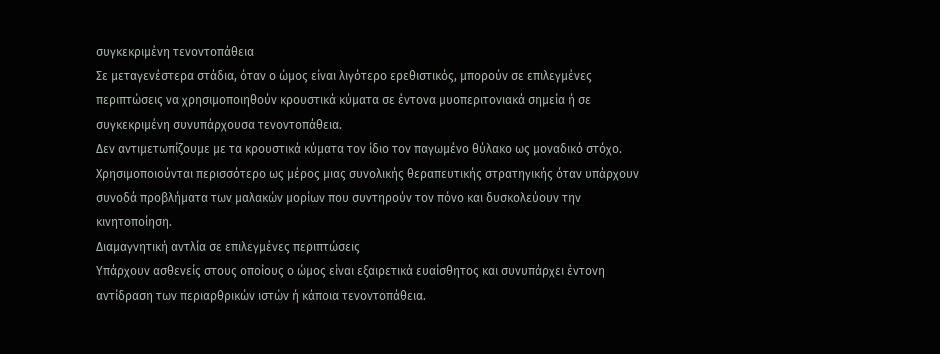συγκεκριμένη τενοντοπάθεια
Σε μεταγενέστερα στάδια, όταν ο ώμος είναι λιγότερο ερεθιστικός, μπορούν σε επιλεγμένες περιπτώσεις να χρησιμοποιηθούν κρουστικά κύματα σε έντονα μυοπεριτονιακά σημεία ή σε συγκεκριμένη συνυπάρχουσα τενοντοπάθεια.
Δεν αντιμετωπίζουμε με τα κρουστικά κύματα τον ίδιο τον παγωμένο θύλακο ως μοναδικό στόχο.
Χρησιμοποιούνται περισσότερο ως μέρος μιας συνολικής θεραπευτικής στρατηγικής όταν υπάρχουν συνοδά προβλήματα των μαλακών μορίων που συντηρούν τον πόνο και δυσκολεύουν την κινητοποίηση.
Διαμαγνητική αντλία σε επιλεγμένες περιπτώσεις
Υπάρχουν ασθενείς στους οποίους ο ώμος είναι εξαιρετικά ευαίσθητος και συνυπάρχει έντονη αντίδραση των περιαρθρικών ιστών ή κάποια τενοντοπάθεια.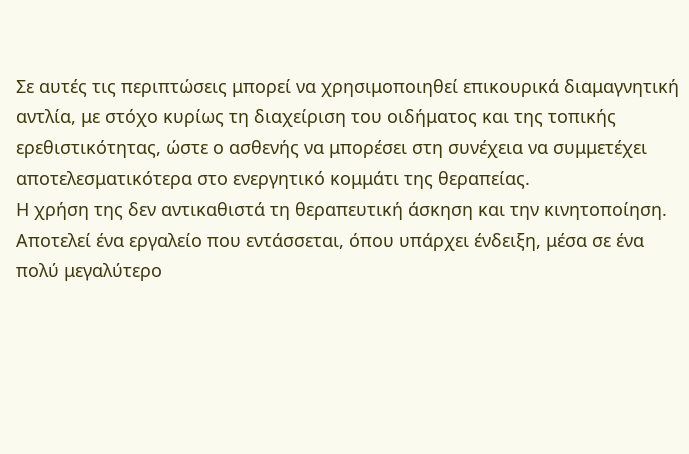Σε αυτές τις περιπτώσεις μπορεί να χρησιμοποιηθεί επικουρικά διαμαγνητική αντλία, με στόχο κυρίως τη διαχείριση του οιδήματος και της τοπικής ερεθιστικότητας, ώστε ο ασθενής να μπορέσει στη συνέχεια να συμμετέχει αποτελεσματικότερα στο ενεργητικό κομμάτι της θεραπείας.
Η χρήση της δεν αντικαθιστά τη θεραπευτική άσκηση και την κινητοποίηση.
Αποτελεί ένα εργαλείο που εντάσσεται, όπου υπάρχει ένδειξη, μέσα σε ένα πολύ μεγαλύτερο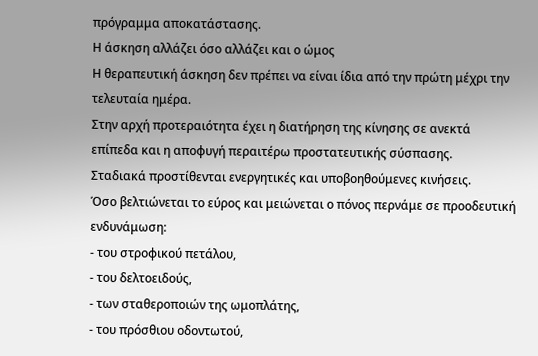πρόγραμμα αποκατάστασης.
Η άσκηση αλλάζει όσο αλλάζει και ο ώμος
Η θεραπευτική άσκηση δεν πρέπει να είναι ίδια από την πρώτη μέχρι την τελευταία ημέρα.
Στην αρχή προτεραιότητα έχει η διατήρηση της κίνησης σε ανεκτά επίπεδα και η αποφυγή περαιτέρω προστατευτικής σύσπασης.
Σταδιακά προστίθενται ενεργητικές και υποβοηθούμενες κινήσεις.
Όσο βελτιώνεται το εύρος και μειώνεται ο πόνος περνάμε σε προοδευτική ενδυνάμωση:
- του στροφικού πετάλου,
- του δελτοειδούς,
- των σταθεροποιών της ωμοπλάτης,
- του πρόσθιου οδοντωτού,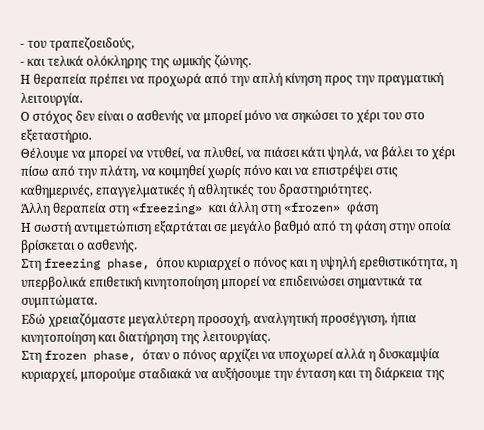- του τραπεζοειδούς,
- και τελικά ολόκληρης της ωμικής ζώνης.
Η θεραπεία πρέπει να προχωρά από την απλή κίνηση προς την πραγματική λειτουργία.
Ο στόχος δεν είναι ο ασθενής να μπορεί μόνο να σηκώσει το χέρι του στο εξεταστήριο.
Θέλουμε να μπορεί να ντυθεί, να πλυθεί, να πιάσει κάτι ψηλά, να βάλει το χέρι πίσω από την πλάτη, να κοιμηθεί χωρίς πόνο και να επιστρέψει στις καθημερινές, επαγγελματικές ή αθλητικές του δραστηριότητες.
Άλλη θεραπεία στη «freezing» και άλλη στη «frozen» φάση
Η σωστή αντιμετώπιση εξαρτάται σε μεγάλο βαθμό από τη φάση στην οποία βρίσκεται ο ασθενής.
Στη freezing phase, όπου κυριαρχεί ο πόνος και η υψηλή ερεθιστικότητα, η υπερβολικά επιθετική κινητοποίηση μπορεί να επιδεινώσει σημαντικά τα συμπτώματα.
Εδώ χρειαζόμαστε μεγαλύτερη προσοχή, αναλγητική προσέγγιση, ήπια κινητοποίηση και διατήρηση της λειτουργίας.
Στη frozen phase, όταν ο πόνος αρχίζει να υποχωρεί αλλά η δυσκαμψία κυριαρχεί, μπορούμε σταδιακά να αυξήσουμε την ένταση και τη διάρκεια της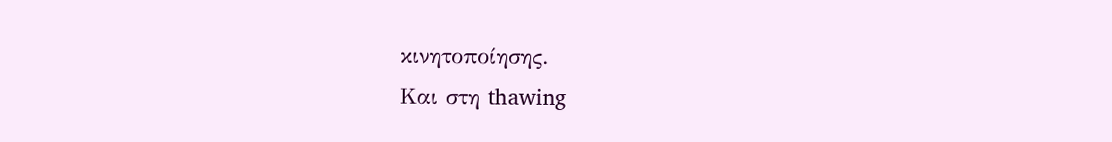κινητοποίησης.
Και στη thawing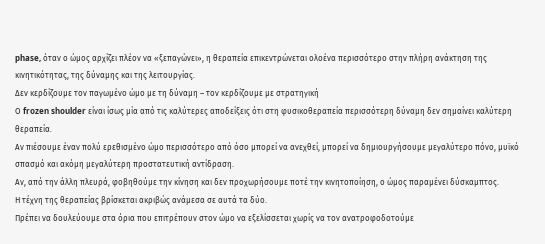phase, όταν ο ώμος αρχίζει πλέον να «ξεπαγώνει», η θεραπεία επικεντρώνεται ολοένα περισσότερο στην πλήρη ανάκτηση της κινητικότητας, της δύναμης και της λειτουργίας.
Δεν κερδίζουμε τον παγωμένο ώμο με τη δύναμη – τον κερδίζουμε με στρατηγική
Ο frozen shoulder είναι ίσως μία από τις καλύτερες αποδείξεις ότι στη φυσικοθεραπεία περισσότερη δύναμη δεν σημαίνει καλύτερη θεραπεία.
Αν πιέσουμε έναν πολύ ερεθισμένο ώμο περισσότερο από όσο μπορεί να ανεχθεί, μπορεί να δημιουργήσουμε μεγαλύτερο πόνο, μυϊκό σπασμό και ακόμη μεγαλύτερη προστατευτική αντίδραση.
Αν, από την άλλη πλευρά, φοβηθούμε την κίνηση και δεν προχωρήσουμε ποτέ την κινητοποίηση, ο ώμος παραμένει δύσκαμπτος.
Η τέχνη της θεραπείας βρίσκεται ακριβώς ανάμεσα σε αυτά τα δύο.
Πρέπει να δουλεύουμε στα όρια που επιτρέπουν στον ώμο να εξελίσσεται χωρίς να τον ανατροφοδοτούμε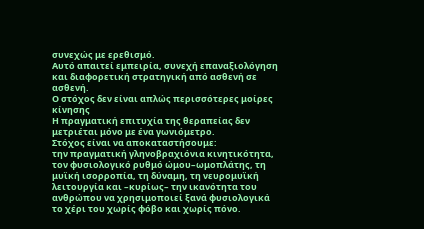συνεχώς με ερεθισμό.
Αυτό απαιτεί εμπειρία, συνεχή επαναξιολόγηση και διαφορετική στρατηγική από ασθενή σε ασθενή.
Ο στόχος δεν είναι απλώς περισσότερες μοίρες κίνησης
Η πραγματική επιτυχία της θεραπείας δεν μετριέται μόνο με ένα γωνιόμετρο.
Στόχος είναι να αποκαταστήσουμε:
την πραγματική γληνοβραχιόνια κινητικότητα, τον φυσιολογικό ρυθμό ώμου–ωμοπλάτης, τη μυϊκή ισορροπία, τη δύναμη, τη νευρομυϊκή λειτουργία και –κυρίως– την ικανότητα του ανθρώπου να χρησιμοποιεί ξανά φυσιολογικά το χέρι του χωρίς φόβο και χωρίς πόνο.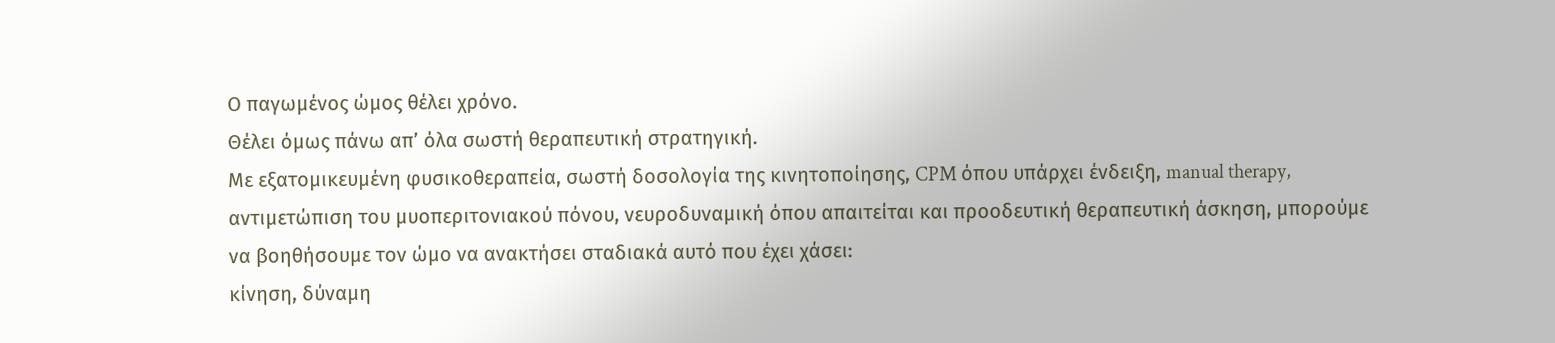Ο παγωμένος ώμος θέλει χρόνο.
Θέλει όμως πάνω απ’ όλα σωστή θεραπευτική στρατηγική.
Με εξατομικευμένη φυσικοθεραπεία, σωστή δοσολογία της κινητοποίησης, CPM όπου υπάρχει ένδειξη, manual therapy, αντιμετώπιση του μυοπεριτονιακού πόνου, νευροδυναμική όπου απαιτείται και προοδευτική θεραπευτική άσκηση, μπορούμε να βοηθήσουμε τον ώμο να ανακτήσει σταδιακά αυτό που έχει χάσει:
κίνηση, δύναμη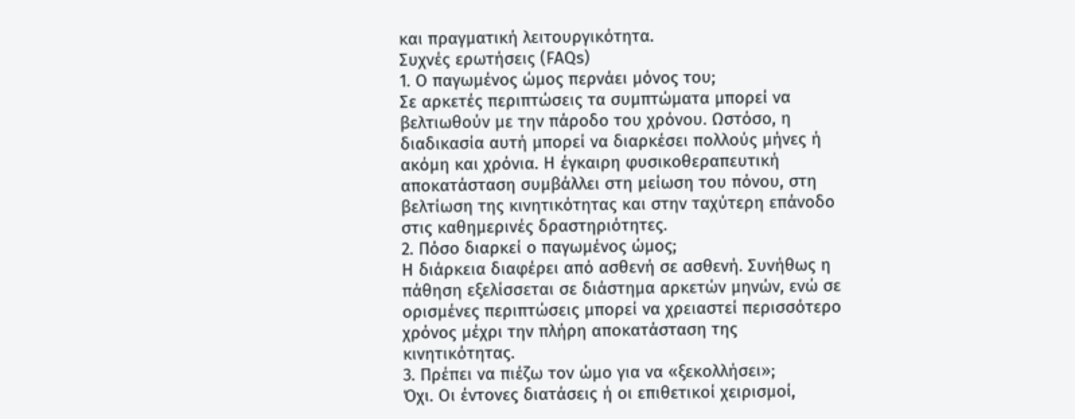και πραγματική λειτουργικότητα.
Συχνές ερωτήσεις (FAQs)
1. Ο παγωμένος ώμος περνάει μόνος του;
Σε αρκετές περιπτώσεις τα συμπτώματα μπορεί να βελτιωθούν με την πάροδο του χρόνου. Ωστόσο, η διαδικασία αυτή μπορεί να διαρκέσει πολλούς μήνες ή ακόμη και χρόνια. Η έγκαιρη φυσικοθεραπευτική αποκατάσταση συμβάλλει στη μείωση του πόνου, στη βελτίωση της κινητικότητας και στην ταχύτερη επάνοδο στις καθημερινές δραστηριότητες.
2. Πόσο διαρκεί ο παγωμένος ώμος;
Η διάρκεια διαφέρει από ασθενή σε ασθενή. Συνήθως η πάθηση εξελίσσεται σε διάστημα αρκετών μηνών, ενώ σε ορισμένες περιπτώσεις μπορεί να χρειαστεί περισσότερο χρόνος μέχρι την πλήρη αποκατάσταση της κινητικότητας.
3. Πρέπει να πιέζω τον ώμο για να «ξεκολλήσει»;
Όχι. Οι έντονες διατάσεις ή οι επιθετικοί χειρισμοί,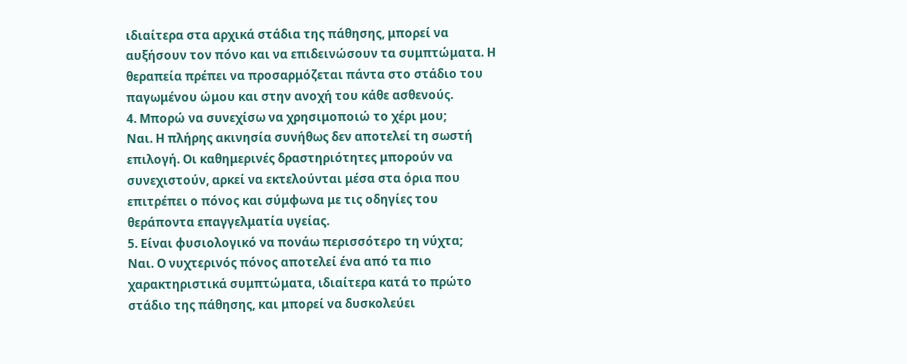ιδιαίτερα στα αρχικά στάδια της πάθησης, μπορεί να αυξήσουν τον πόνο και να επιδεινώσουν τα συμπτώματα. Η θεραπεία πρέπει να προσαρμόζεται πάντα στο στάδιο του παγωμένου ώμου και στην ανοχή του κάθε ασθενούς.
4. Μπορώ να συνεχίσω να χρησιμοποιώ το χέρι μου;
Ναι. Η πλήρης ακινησία συνήθως δεν αποτελεί τη σωστή επιλογή. Οι καθημερινές δραστηριότητες μπορούν να συνεχιστούν, αρκεί να εκτελούνται μέσα στα όρια που επιτρέπει ο πόνος και σύμφωνα με τις οδηγίες του θεράποντα επαγγελματία υγείας.
5. Είναι φυσιολογικό να πονάω περισσότερο τη νύχτα;
Ναι. Ο νυχτερινός πόνος αποτελεί ένα από τα πιο χαρακτηριστικά συμπτώματα, ιδιαίτερα κατά το πρώτο στάδιο της πάθησης, και μπορεί να δυσκολεύει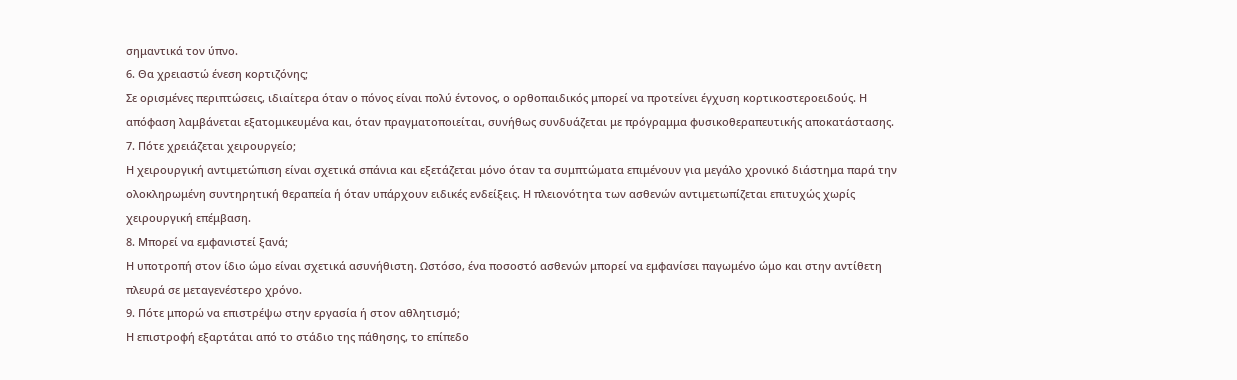σημαντικά τον ύπνο.
6. Θα χρειαστώ ένεση κορτιζόνης;
Σε ορισμένες περιπτώσεις, ιδιαίτερα όταν ο πόνος είναι πολύ έντονος, ο ορθοπαιδικός μπορεί να προτείνει έγχυση κορτικοστεροειδούς. Η απόφαση λαμβάνεται εξατομικευμένα και, όταν πραγματοποιείται, συνήθως συνδυάζεται με πρόγραμμα φυσικοθεραπευτικής αποκατάστασης.
7. Πότε χρειάζεται χειρουργείο;
Η χειρουργική αντιμετώπιση είναι σχετικά σπάνια και εξετάζεται μόνο όταν τα συμπτώματα επιμένουν για μεγάλο χρονικό διάστημα παρά την ολοκληρωμένη συντηρητική θεραπεία ή όταν υπάρχουν ειδικές ενδείξεις. Η πλειονότητα των ασθενών αντιμετωπίζεται επιτυχώς χωρίς χειρουργική επέμβαση.
8. Μπορεί να εμφανιστεί ξανά;
Η υποτροπή στον ίδιο ώμο είναι σχετικά ασυνήθιστη. Ωστόσο, ένα ποσοστό ασθενών μπορεί να εμφανίσει παγωμένο ώμο και στην αντίθετη πλευρά σε μεταγενέστερο χρόνο.
9. Πότε μπορώ να επιστρέψω στην εργασία ή στον αθλητισμό;
Η επιστροφή εξαρτάται από το στάδιο της πάθησης, το επίπεδο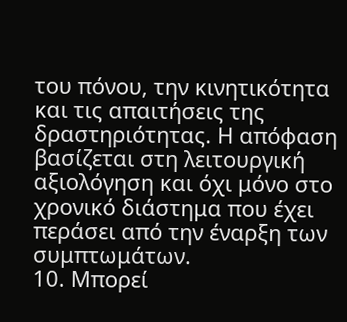του πόνου, την κινητικότητα και τις απαιτήσεις της δραστηριότητας. Η απόφαση βασίζεται στη λειτουργική αξιολόγηση και όχι μόνο στο χρονικό διάστημα που έχει περάσει από την έναρξη των συμπτωμάτων.
10. Μπορεί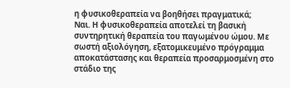η φυσικοθεραπεία να βοηθήσει πραγματικά;
Ναι. Η φυσικοθεραπεία αποτελεί τη βασική συντηρητική θεραπεία του παγωμένου ώμου. Με σωστή αξιολόγηση, εξατομικευμένο πρόγραμμα αποκατάστασης και θεραπεία προσαρμοσμένη στο στάδιο της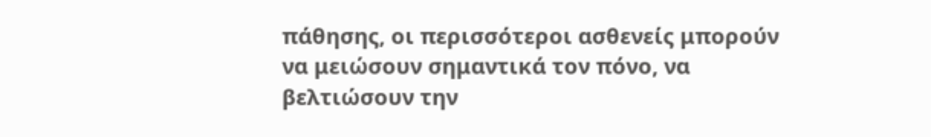πάθησης, οι περισσότεροι ασθενείς μπορούν να μειώσουν σημαντικά τον πόνο, να βελτιώσουν την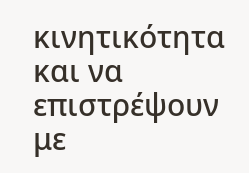κινητικότητα και να επιστρέψουν με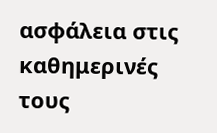ασφάλεια στις καθημερινές τους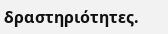δραστηριότητες.